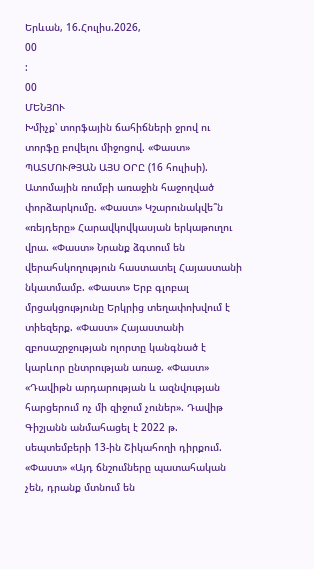Երևան, 16.Հուլիս.2026,
00
:
00
ՄԵՆՅՈՒ
Խմիչք՝ տորֆային ճահիճների ջրով ու տորֆը բովելու միջոցով. «Փաստ» ՊԱՏՄՈՒԹՅԱՆ ԱՅՍ ՕՐԸ (16 հուլիսի). Ատոմային ռումբի առաջին հաջողված փորձարկումը. «Փաստ» Կշարունակվե՞ն «ռեյդերը» Հարավկովկասյան երկաթուղու վրա. «Փաստ» Նրանք ձգտում են վերահսկողություն հաստատել Հայաստանի նկատմամբ. «Փաստ» Երբ գլոբալ մրցակցությունը Երկրից տեղափոխվում է տիեզերք. «Փաստ» Հայաստանի զբոսաշրջության ոլորտը կանգնած է կարևոր ընտրության առաջ. «Փաստ» «Դավիթն արդարության և ազնվության հարցերում ոչ մի զիջում չուներ». Դավիթ Գիշյանն անմահացել է 2022 թ. սեպտեմբերի 13-ին Շիկահողի դիրքում. «Փաստ» «Այդ ճնշումները պատահական չեն, դրանք մտնում են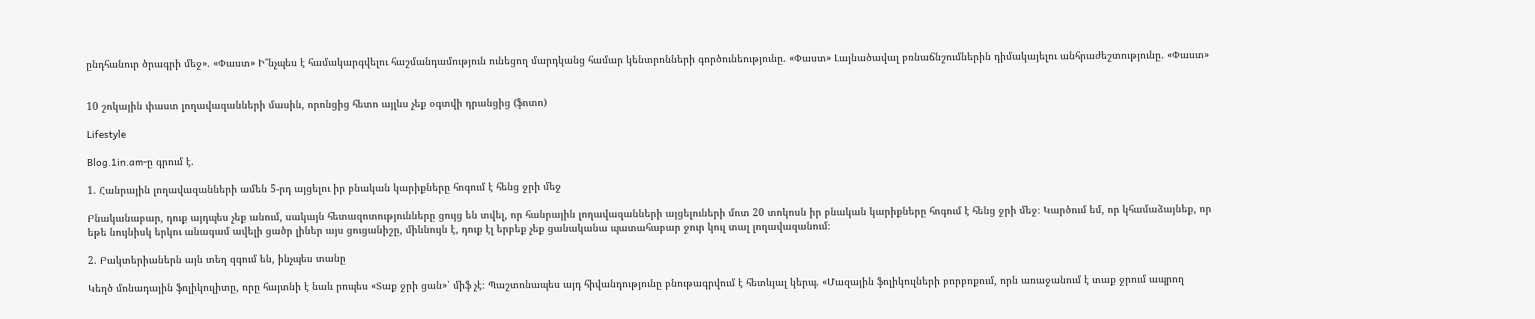ընդհանուր ծրագրի մեջ». «Փաստ» Ի՞նչպես է համակարգվելու հաշմանդամություն ունեցող մարդկանց համար կենտրոնների գործունեությունը. «Փաստ» Լայնածավալ բռնաճնշումներին դիմակայելու անհրաժեշտությունը. «Փաստ»


10 շոկային փաստ լողավազանների մասին, որոնցից հետո այլևս չեք օգտվի դրանցից (ֆոտո)

Lifestyle

Blog.1in.am-ը գրում է.

1. Հանրային լողավազանների ամեն 5-րդ այցելու իր բնական կարիքները հոգում է հենց ջրի մեջ

Բնականաբար, դուք այդպես չեք անում, սակայն հետազոտությունները ցույց են տվել, որ հանրային լողավազանների այցելուների մոտ 20 տոկոսն իր բնական կարիքները հոգում է հենց ջրի մեջ։ Կարծում եմ, որ կհամաձայնեք, որ եթե նույնիսկ երկու անագամ ավելի ցածր լիներ այս ցուցանիշը, միևնույն է, դուք էլ երբեք չեք ցանականա պատահաբար ջուր կուլ տալ լողավազանում։

2. Բակտերիաներն այն տեղ զգում են, ինչպես տանը

Կեղծ մոնադային ֆոլիկուլիտը, որը հայտնի է նաև րոպես «Տաք ջրի ցան»՝ միֆ չէ։ Պաշտոնապես այդ հիվանդությունը բնութագրվում է հետևյալ կերպ. «Մազային ֆոլիկուլների բորբոքում, որն առաջանում է տաք ջրում ապրող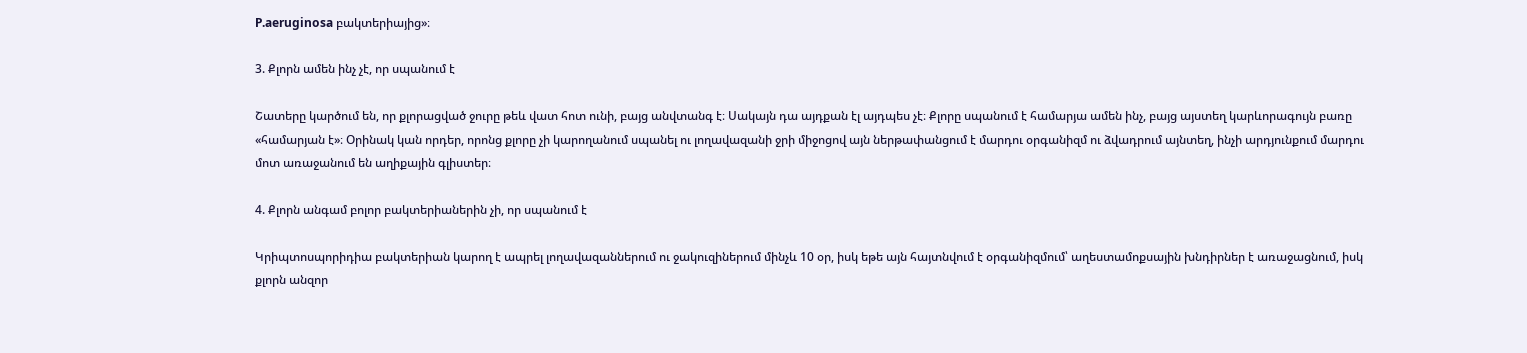P.aeruginosa բակտերիայից»։

3. Քլորն ամեն ինչ չէ, որ սպանում է

Շատերը կարծում են, որ քլորացված ջուրը թեև վատ հոտ ունի, բայց անվտանգ է։ Սակայն դա այդքան էլ այդպես չէ։ Քլորը սպանում է համարյա ամեն ինչ, բայց այստեղ կարևորագույն բառը «համարյան է»։ Օրինակ կան որդեր, որոնց քլորը չի կարողանում սպանել ու լողավազանի ջրի միջոցով այն ներթափանցում է մարդու օրգանիզմ ու ձվադրում այնտեղ, ինչի արդյունքում մարդու մոտ առաջանում են աղիքային գլիստեր։

4. Քլորն անգամ բոլոր բակտերիաներին չի, որ սպանում է

Կրիպտոսպորիդիա բակտերիան կարող է ապրել լողավազաններում ու ջակուզիներում մինչև 10 օր, իսկ եթե այն հայտնվում է օրգանիզմում՝ աղեստամոքսային խնդիրներ է առաջացնում, իսկ քլորն անզոր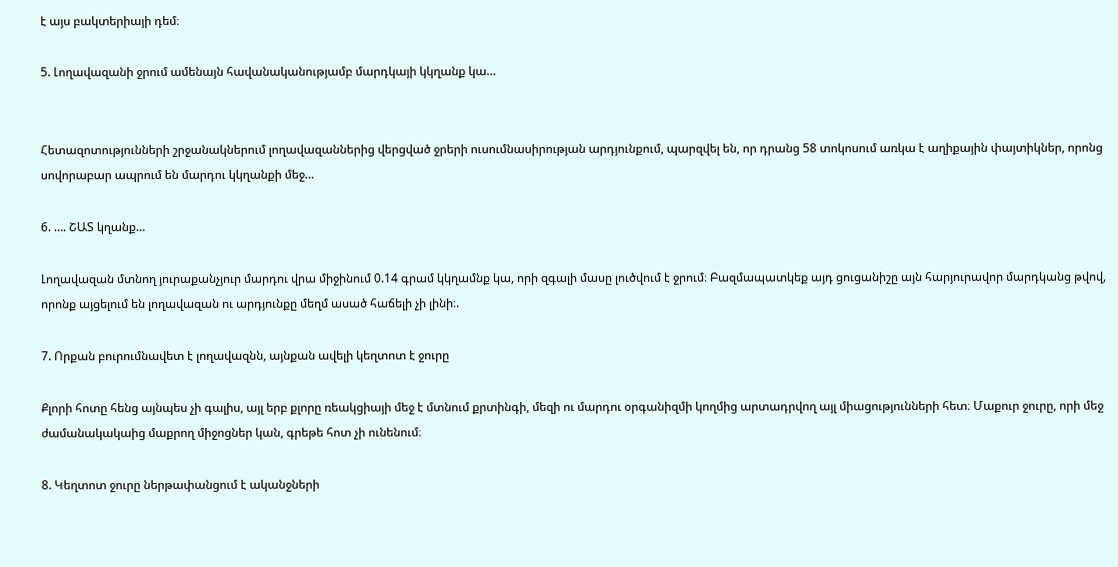է այս բակտերիայի դեմ։

5. Լողավազանի ջրում ամենայն հավանականությամբ մարդկայի կկղանք կա…


Հետազոտությունների շրջանակներում լողավազաններից վերցված ջրերի ուսումնասիրության արդյունքում, պարզվել են, որ դրանց 58 տոկոսում առկա է աղիքային փայտիկներ, որոնց սովորաբար ապրում են մարդու կկղանքի մեջ…

6. …. ՇԱՏ կղանք…

Լողավազան մտնող յուրաքանչյուր մարդու վրա միջինում 0.14 գրամ կկղամնք կա, որի զգալի մասը լուծվում է ջրում։ Բազմապատկեք այդ ցուցանիշը այն հարյուրավոր մարդկանց թվով, որոնք այցելում են լողավազան ու արդյունքը մեղմ ասած հաճելի չի լինի։.

7. Որքան բուրումնավետ է լողավազնն, այնքան ավելի կեղտոտ է ջուրը

Քլորի հոտը հենց այնպես չի գալիս, այլ երբ քլորը ռեակցիայի մեջ է մտնում քրտինգի, մեզի ու մարդու օրգանիզմի կողմից արտադրվող այլ միացությունների հետ։ Մաքուր ջուրը, որի մեջ ժամանակակաից մաքրող միջոցներ կան, գրեթե հոտ չի ունենում։

8. Կեղտոտ ջուրը ներթափանցում է ականջների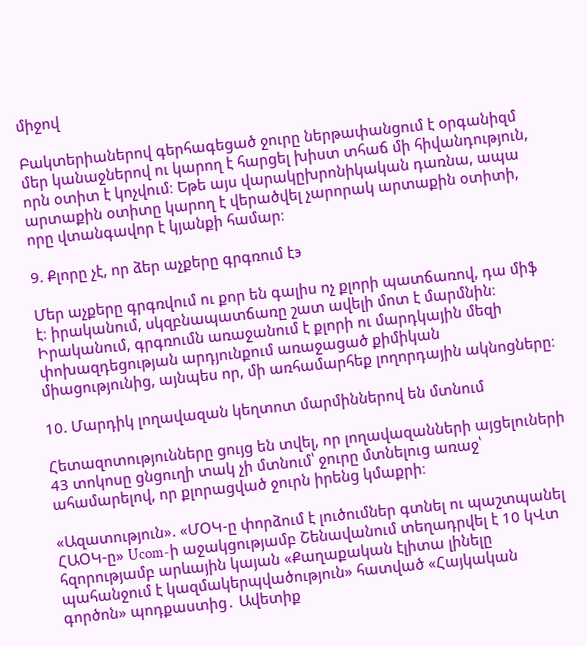միջով

Բակտերիաներով գերհագեցած ջուրը ներթափանցում է օրգանիզմ մեր կանաջներով ու կարող է հարցել խիստ տհաճ մի հիվանդություն, որն օտիտ է կոչվում։ Եթե այս վարակըխրոնիկական դառնա, ապա արտաքին օտիտը կարող է վերածվել չարորակ արտաքին օտիտի, որը վտանգավոր է կյանքի համար։

9. Քլորը չէ, որ ձեր աչքերը գրգռում էэ

Մեր աչքերը գրգռվում ու քոր են գալիս ոչ քլորի պատճառով, դա միֆ է։ իրականում, սկզբնապատճառը շատ ավելի մոտ է մարմնին։ Իրականում, գրգռումն առաջանում է քլորի ու մարդկային մեզի փոխազդեցության արդյունքում առաջացած քիմիկան միացությունից, այնպես որ, մի առհամարհեք լողորդային ակնոցները։

10. Մարդիկ լողավազան կեղտոտ մարմիններով են մտնում

Հետազոտությունները ցույց են տվել, որ լողավազանների այցելուների 43 տոկոսը ցնցուղի տակ չի մտնում՝ ջուրը մտնելուց առաջ՝ ահամարելով, որ քլորացված ջուրն իրենց կմաքրի։

«Ազատություն». «ՄՕԿ-ը փորձում է լուծումներ գտնել ու պաշտպանել ՀԱՕԿ-ը» Ucom-ի աջակցությամբ Շենավանում տեղադրվել է 10 կՎտ հզորությամբ արևային կայան «Քաղաքական էլիտա լինելը պահանջում է կազմակերպվածություն» հատված «Հայկական գործոն» պոդքաստից․ Ավետիք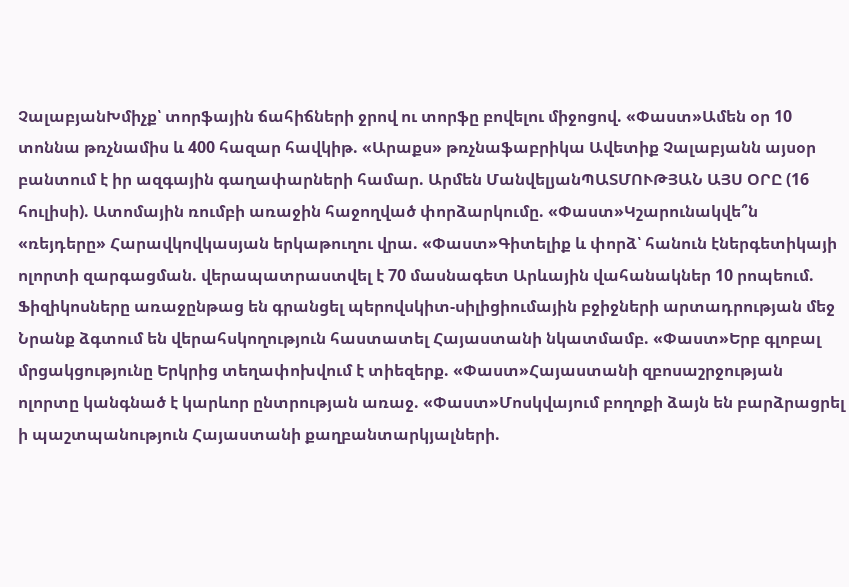ՉալաբյանԽմիչք՝ տորֆային ճահիճների ջրով ու տորֆը բովելու միջոցով. «Փաստ»Ամեն օր 10 տոննա թռչնամիս և 400 հազար հավկիթ. «Արաքս» թռչնաֆաբրիկա Ավետիք Չալաբյանն այսօր բանտում է իր ազգային գաղափարների համար. Արմեն ՄանվելյանՊԱՏՄՈՒԹՅԱՆ ԱՅՍ ՕՐԸ (16 հուլիսի). Ատոմային ռումբի առաջին հաջողված փորձարկումը. «Փաստ»Կշարունակվե՞ն «ռեյդերը» Հարավկովկասյան երկաթուղու վրա. «Փաստ»Գիտելիք և փորձ՝ հանուն էներգետիկայի ոլորտի զարգացման. վերապատրաստվել է 70 մասնագետ Արևային վահանակներ 10 րոպեում. Ֆիզիկոսները առաջընթաց են գրանցել պերովսկիտ-սիլիցիումային բջիջների արտադրության մեջ Նրանք ձգտում են վերահսկողություն հաստատել Հայաստանի նկատմամբ. «Փաստ»Երբ գլոբալ մրցակցությունը Երկրից տեղափոխվում է տիեզերք. «Փաստ»Հայաստանի զբոսաշրջության ոլորտը կանգնած է կարևոր ընտրության առաջ. «Փաստ»Մոսկվայում բողոքի ձայն են բարձրացրել ի պաշտպանություն Հայաստանի քաղբանտարկյալների.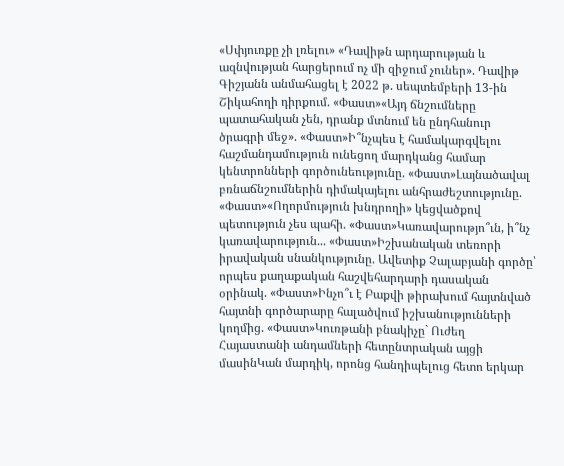«Սփյուռքը չի լռելու» «Դավիթն արդարության և ազնվության հարցերում ոչ մի զիջում չուներ». Դավիթ Գիշյանն անմահացել է 2022 թ. սեպտեմբերի 13-ին Շիկահողի դիրքում. «Փաստ»«Այդ ճնշումները պատահական չեն, դրանք մտնում են ընդհանուր ծրագրի մեջ». «Փաստ»Ի՞նչպես է համակարգվելու հաշմանդամություն ունեցող մարդկանց համար կենտրոնների գործունեությունը. «Փաստ»Լայնածավալ բռնաճնշումներին դիմակայելու անհրաժեշտությունը. «Փաստ»«Ողորմություն խնդրողի» կեցվածքով պետություն չես պահի. «Փաստ»Կառավարությո՞ւն, ի՞նչ կառավարություն... «Փաստ»Իշխանական տեռորի իրավական սնանկությունը. Ավետիք Չալաբյանի գործը՝ որպես քաղաքական հաշվեհարդարի դասական օրինակ. «Փաստ»Ինչո՞ւ է Բաքվի թիրախում հայտնված հայտնի գործարարը հալածվում իշխանությունների կողմից. «Փաստ»Կուռթանի բնակիչը` Ուժեղ Հայաստանի անդամների հետընտրական այցի մասինԿան մարդիկ, որոնց հանդիպելուց հետո երկար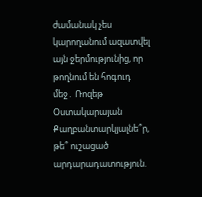ժամանակ չես կարողանում ազատվել այն ջերմությունից, որ թողնում են հոգուդ մեջ․ Ռոզեթ Օստակարայան Քաղբանտարկյալնե՞ր, թե՞ ուշացած արդարադատություն.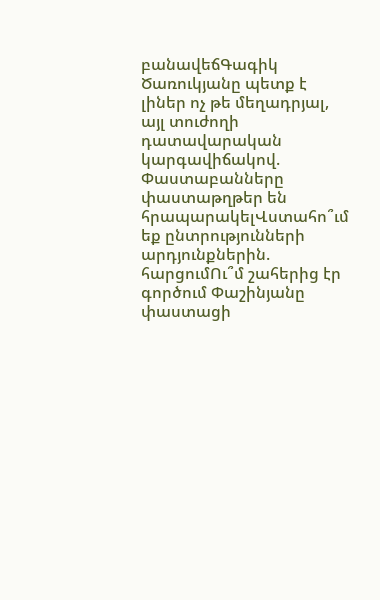բանավեճԳագիկ Ծառուկյանը պետք է լիներ ոչ թե մեղադրյալ, այլ տուժողի դատավարական կարգավիճակով. Փաստաբանները փաստաթղթեր են հրապարակելՎստահո՞ւմ եք ընտրությունների արդյունքներին. հարցումՈւ՞մ շահերից էր գործում Փաշինյանը փաստացի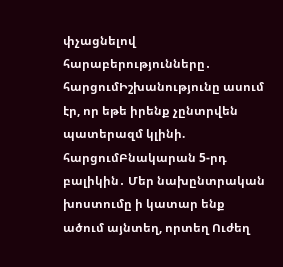փչացնելով հարաբերությունները․ հարցումԻշխանությունը ասում էր, որ եթե իրենք չընտրվեն պատերազմ կլինի. հարցումԲնակարան 5-րդ բալիկին․ Մեր նախընտրական խոստումը ի կատար ենք ածում այնտեղ, որտեղ Ուժեղ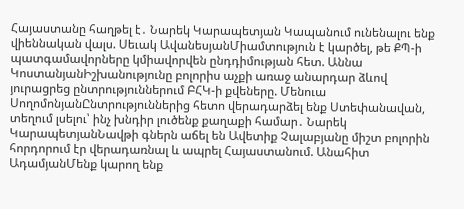Հայաստանը հաղթել է․ Նարեկ Կարապետյան Կապանում ունենալու ենք վիեննական վալս. Սեւակ ԱվանեսյանՄիամտություն է կարծել, թե ՔՊ-ի պատգամավորները կմիավորվեն ընդդիմության հետ. Աննա ԿոստանյանԻշխանությունը բոլորիս աչքի առաջ անարդար ձևով յուրացրեց ընտրություններում ԲՀԿ-ի քվեները. Մենուա ՍողոմոնյանԸնտրություններից հետո վերադարձել ենք Ստեփանավան, տեղում լսելու՝ ինչ խնդիր լուծենք քաղաքի համար․ Նարեկ ԿարապետյանՆավթի գներն աճել են Ավետիք Չալաբյանը միշտ բոլորին հորդորում էր վերադառնալ և ապրել Հայաստանում. Անահիտ ԱդամյանՄենք կարող ենք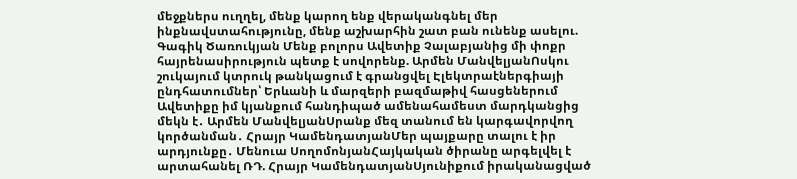մեջքներս ուղղել, մենք կարող ենք վերականգնել մեր ինքնավստահությունը, մենք աշխարհին շատ բան ունենք ասելու. Գագիկ Ծառուկյան Մենք բոլորս Ավետիք Չալաբյանից մի փոքր հայրենասիրություն պետք է սովորենք. Արմեն ՄանվելյանՈսկու շուկայում կտրուկ թանկացում է գրանցվել Էլեկտրաէներգիայի ընդհատումներ՝ Երևանի և մարզերի բազմաթիվ հասցեներում Ավետիքը իմ կյանքում հանդիպած ամենահամեստ մարդկանցից մեկն է․ Արմեն ՄանվելյանՍրանք մեզ տանում են կարգավորվող կործանման․ Հրայր ԿամենդատյանՄեր պայքարը տալու է իր արդյունքը․ Մենուա ՍողոմոնյանՀայկական ծիրանը արգելվել է արտահանել ՌԴ. Հրայր ԿամենդատյանՍյունիքում իրականացված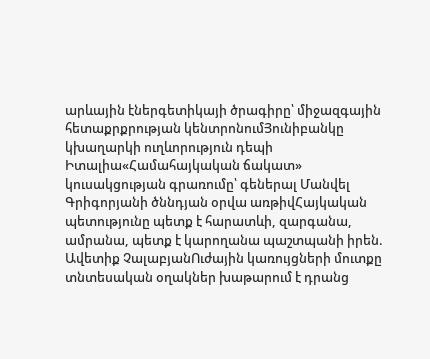արևային էներգետիկայի ծրագիրը՝ միջազգային հետաքրքրության կենտրոնումՅունիբանկը կխաղարկի ուղևորություն դեպի Իտալիա«Համահայկական ճակատ» կուսակցության գրառումը՝ գեներալ Մանվել Գրիգորյանի ծննդյան օրվա առթիվՀայկական պետությունը պետք է հարատևի, զարգանա, ամրանա, պետք է կարողանա պաշտպանի իրեն. Ավետիք ՉալաբյանՈւժային կառույցների մուտքը տնտեսական օղակներ խաթարում է դրանց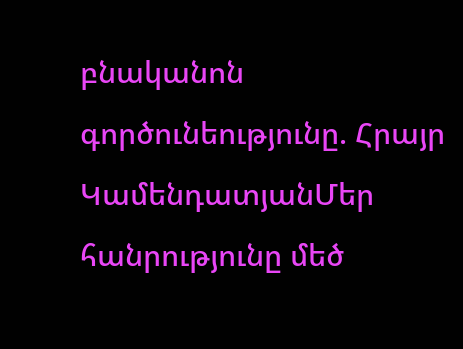բնականոն գործունեությունը. Հրայր ԿամենդատյանՄեր հանրությունը մեծ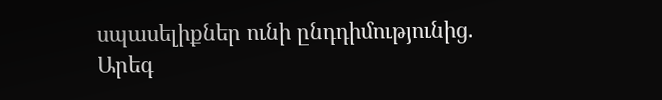սպասելիքներ ունի ընդդիմությունից. Արեգ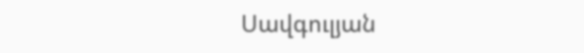Սավգուլյան